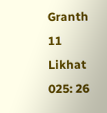Granth 11 Likhat 025: 26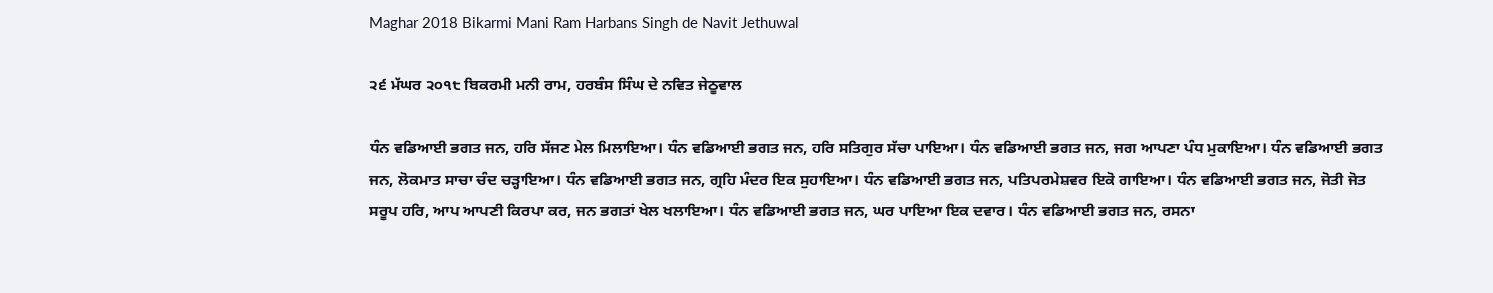Maghar 2018 Bikarmi Mani Ram Harbans Singh de Navit Jethuwal

੨੬ ਮੱਘਰ ੨੦੧੮ ਬਿਕਰਮੀ ਮਨੀ ਰਾਮ, ਹਰਬੰਸ ਸਿੰਘ ਦੇ ਨਵਿਤ ਜੇਠੂਵਾਲ

ਧੰਨ ਵਡਿਆਈ ਭਗਤ ਜਨ, ਹਰਿ ਸੱਜਣ ਮੇਲ ਮਿਲਾਇਆ। ਧੰਨ ਵਡਿਆਈ ਭਗਤ ਜਨ, ਹਰਿ ਸਤਿਗੁਰ ਸੱਚਾ ਪਾਇਆ। ਧੰਨ ਵਡਿਆਈ ਭਗਤ ਜਨ, ਜਗ ਆਪਣਾ ਪੰਧ ਮੁਕਾਇਆ। ਧੰਨ ਵਡਿਆਈ ਭਗਤ ਜਨ, ਲੋਕਮਾਤ ਸਾਚਾ ਚੰਦ ਚੜ੍ਹਾਇਆ। ਧੰਨ ਵਡਿਆਈ ਭਗਤ ਜਨ, ਗ੍ਰਹਿ ਮੰਦਰ ਇਕ ਸੁਹਾਇਆ। ਧੰਨ ਵਡਿਆਈ ਭਗਤ ਜਨ, ਪਤਿਪਰਮੇਸ਼ਵਰ ਇਕੋ ਗਾਇਆ। ਧੰਨ ਵਡਿਆਈ ਭਗਤ ਜਨ, ਜੋਤੀ ਜੋਤ ਸਰੂਪ ਹਰਿ, ਆਪ ਆਪਣੀ ਕਿਰਪਾ ਕਰ, ਜਨ ਭਗਤਾਂ ਖੇਲ ਖਲਾਇਆ। ਧੰਨ ਵਡਿਆਈ ਭਗਤ ਜਨ, ਘਰ ਪਾਇਆ ਇਕ ਦਵਾਰ। ਧੰਨ ਵਡਿਆਈ ਭਗਤ ਜਨ, ਰਸਨਾ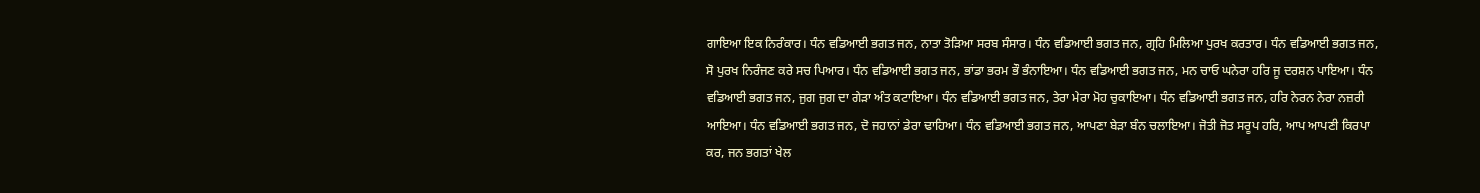ਗਾਇਆ ਇਕ ਨਿਰੰਕਾਰ। ਧੰਨ ਵਡਿਆਈ ਭਗਤ ਜਨ, ਨਾਤਾ ਤੋੜਿਆ ਸਰਬ ਸੰਸਾਰ। ਧੰਨ ਵਡਿਆਈ ਭਗਤ ਜਨ, ਗ੍ਰਹਿ ਮਿਲਿਆ ਪੁਰਖ ਕਰਤਾਰ। ਧੰਨ ਵਡਿਆਈ ਭਗਤ ਜਨ, ਸੋ ਪੁਰਖ ਨਿਰੰਜਣ ਕਰੇ ਸਚ ਪਿਆਰ। ਧੰਨ ਵਡਿਆਈ ਭਗਤ ਜਨ, ਭਾਂਡਾ ਭਰਮ ਭੌ ਭੰਨਾਇਆ। ਧੰਨ ਵਡਿਆਈ ਭਗਤ ਜਨ, ਮਨ ਚਾਓ ਘਨੇਰਾ ਹਰਿ ਜੂ ਦਰਸ਼ਨ ਪਾਇਆ। ਧੰਨ ਵਡਿਆਈ ਭਗਤ ਜਨ, ਜੁਗ ਜੁਗ ਦਾ ਗੇੜਾ ਅੰਤ ਕਟਾਇਆ। ਧੰਨ ਵਡਿਆਈ ਭਗਤ ਜਨ, ਤੇਰਾ ਮੇਰਾ ਮੋਹ ਚੁਕਾਇਆ। ਧੰਨ ਵਡਿਆਈ ਭਗਤ ਜਨ, ਹਰਿ ਨੇਰਨ ਨੇਰਾ ਨਜ਼ਰੀ ਆਇਆ। ਧੰਨ ਵਡਿਆਈ ਭਗਤ ਜਨ, ਦੋ ਜਹਾਨਾਂ ਡੇਰਾ ਢਾਹਿਆ। ਧੰਨ ਵਡਿਆਈ ਭਗਤ ਜਨ, ਆਪਣਾ ਬੇੜਾ ਬੰਨ ਚਲਾਇਆ। ਜੋਤੀ ਜੋਤ ਸਰੂਪ ਹਰਿ, ਆਪ ਆਪਣੀ ਕਿਰਪਾ ਕਰ, ਜਨ ਭਗਤਾਂ ਖੇਲ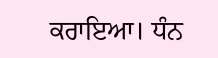ਕਰਾਇਆ। ਧੰਨ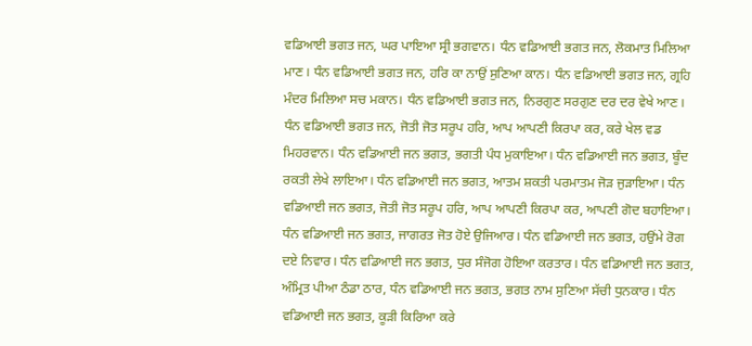ਵਡਿਆਈ ਭਗਤ ਜਨ, ਘਰ ਪਾਇਆ ਸ੍ਰੀ ਭਗਵਾਨ। ਧੰਨ ਵਡਿਆਈ ਭਗਤ ਜਨ, ਲੋਕਮਾਤ ਮਿਲਿਆ ਮਾਣ। ਧੰਨ ਵਡਿਆਈ ਭਗਤ ਜਨ, ਹਰਿ ਕਾ ਨਾਉਂ ਸੁਣਿਆ ਕਾਨ। ਧੰਨ ਵਡਿਆਈ ਭਗਤ ਜਨ, ਗ੍ਰਹਿ ਮੰਦਰ ਮਿਲਿਆ ਸਚ ਮਕਾਨ। ਧੰਨ ਵਡਿਆਈ ਭਗਤ ਜਨ, ਨਿਰਗੁਣ ਸਰਗੁਣ ਦਰ ਦਰ ਵੇਖੇ ਆਣ। ਧੰਨ ਵਡਿਆਈ ਭਗਤ ਜਨ, ਜੋਤੀ ਜੋਤ ਸਰੂਪ ਹਰਿ, ਆਪ ਆਪਣੀ ਕਿਰਪਾ ਕਰ, ਕਰੇ ਖੇਲ ਵਡ ਮਿਹਰਵਾਨ। ਧੰਨ ਵਡਿਆਈ ਜਨ ਭਗਤ, ਭਗਤੀ ਪੰਧ ਮੁਕਾਇਆ। ਧੰਨ ਵਡਿਆਈ ਜਨ ਭਗਤ, ਬੂੰਦ ਰਕਤੀ ਲੇਖੇ ਲਾਇਆ। ਧੰਨ ਵਡਿਆਈ ਜਨ ਭਗਤ, ਆਤਮ ਸ਼ਕਤੀ ਪਰਮਾਤਮ ਜੋੜ ਜੁੜਾਇਆ। ਧੰਨ ਵਡਿਆਈ ਜਨ ਭਗਤ, ਜੋਤੀ ਜੋਤ ਸਰੂਪ ਹਰਿ, ਆਪ ਆਪਣੀ ਕਿਰਪਾ ਕਰ, ਆਪਣੀ ਗੋਦ ਬਹਾਇਆ। ਧੰਨ ਵਡਿਆਈ ਜਨ ਭਗਤ, ਜਾਗਰਤ ਜੋਤ ਹੋਏ ਉਜਿਆਰ। ਧੰਨ ਵਡਿਆਈ ਜਨ ਭਗਤ, ਹਉਂਮੇ ਰੋਗ ਦਏ ਨਿਵਾਰ। ਧੰਨ ਵਡਿਆਈ ਜਨ ਭਗਤ, ਧੁਰ ਸੰਜੋਗ ਹੋਇਆ ਕਰਤਾਰ। ਧੰਨ ਵਡਿਆਈ ਜਨ ਭਗਤ, ਅੰਮ੍ਰਿਤ ਪੀਆ ਠੰਡਾ ਠਾਰ, ਧੰਨ ਵਡਿਆਈ ਜਨ ਭਗਤ, ਭਗਤ ਨਾਮ ਸੁਣਿਆ ਸੱਚੀ ਧੁਨਕਾਰ। ਧੰਨ ਵਡਿਆਈ ਜਨ ਭਗਤ, ਕੂੜੀ ਕਿਰਿਆ ਕਰੇ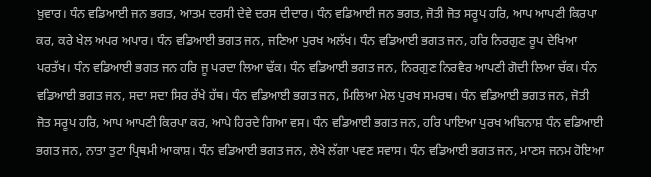ਖ਼ੁਵਾਰ। ਧੰਨ ਵਡਿਆਈ ਜਨ ਭਗਤ, ਆਤਮ ਦਰਸੀ ਦੇਵੇ ਦਰਸ ਦੀਦਾਰ। ਧੰਨ ਵਡਿਆਈ ਜਨ ਭਗਤ, ਜੋਤੀ ਜੋਤ ਸਰੂਪ ਹਰਿ, ਆਪ ਆਪਣੀ ਕਿਰਪਾ ਕਰ, ਕਰੇ ਖੇਲ ਅਪਰ ਅਪਾਰ। ਧੰਨ ਵਡਿਆਈ ਭਗਤ ਜਨ, ਜਣਿਆ ਪੁਰਖ ਅਲੱਖ। ਧੰਨ ਵਡਿਆਈ ਭਗਤ ਜਨ, ਹਰਿ ਨਿਰਗੁਣ ਰੂਪ ਦੇਖਿਆ ਪਰਤੱਖ। ਧੰਨ ਵਡਿਆਈ ਭਗਤ ਜਨ ਹਰਿ ਜੂ ਪਰਦਾ ਲਿਆ ਢੱਕ। ਧੰਨ ਵਡਿਆਈ ਭਗਤ ਜਨ, ਨਿਰਗੁਣ ਨਿਰਵੈਰ ਆਪਣੀ ਗੋਦੀ ਲਿਆ ਚੱਕ। ਧੰਨ ਵਡਿਆਈ ਭਗਤ ਜਨ, ਸਦਾ ਸਦਾ ਸਿਰ ਰੱਖੇ ਹੱਥ। ਧੰਨ ਵਡਿਆਈ ਭਗਤ ਜਨ, ਮਿਲਿਆ ਮੇਲ ਪੁਰਖ ਸਮਰਥ। ਧੰਨ ਵਡਿਆਈ ਭਗਤ ਜਨ, ਜੋਤੀ ਜੋਤ ਸਰੂਪ ਹਰਿ, ਆਪ ਆਪਣੀ ਕਿਰਪਾ ਕਰ, ਆਪੇ ਹਿਰਦੇ ਗਿਆ ਵਸ। ਧੰਨ ਵਡਿਆਈ ਭਗਤ ਜਨ, ਹਰਿ ਪਾਇਆ ਪੁਰਖ ਅਬਿਨਾਸ਼ ਧੰਨ ਵਡਿਆਈ ਭਗਤ ਜਨ, ਨਾਤਾ ਤੁਟਾ ਪ੍ਰਿਥਮੀ ਆਕਾਸ਼। ਧੰਨ ਵਡਿਆਈ ਭਗਤ ਜਨ, ਲੇਖੇ ਲੱਗਾ ਪਵਣ ਸਵਾਸ। ਧੰਨ ਵਡਿਆਈ ਭਗਤ ਜਨ, ਮਾਣਸ ਜਨਮ ਹੋਇਆ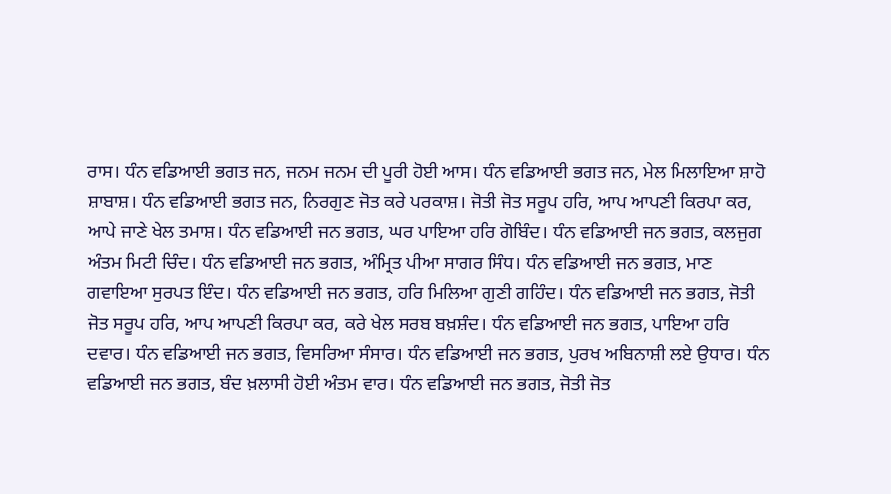ਰਾਸ। ਧੰਨ ਵਡਿਆਈ ਭਗਤ ਜਨ, ਜਨਮ ਜਨਮ ਦੀ ਪੂਰੀ ਹੋਈ ਆਸ। ਧੰਨ ਵਡਿਆਈ ਭਗਤ ਜਨ, ਮੇਲ ਮਿਲਾਇਆ ਸ਼ਾਹੋ ਸ਼ਾਬਾਸ਼। ਧੰਨ ਵਡਿਆਈ ਭਗਤ ਜਨ, ਨਿਰਗੁਣ ਜੋਤ ਕਰੇ ਪਰਕਾਸ਼। ਜੋਤੀ ਜੋਤ ਸਰੂਪ ਹਰਿ, ਆਪ ਆਪਣੀ ਕਿਰਪਾ ਕਰ, ਆਪੇ ਜਾਣੇ ਖੇਲ ਤਮਾਸ਼। ਧੰਨ ਵਡਿਆਈ ਜਨ ਭਗਤ, ਘਰ ਪਾਇਆ ਹਰਿ ਗੋਬਿੰਦ। ਧੰਨ ਵਡਿਆਈ ਜਨ ਭਗਤ, ਕਲਜੁਗ ਅੰਤਮ ਮਿਟੀ ਚਿੰਦ। ਧੰਨ ਵਡਿਆਈ ਜਨ ਭਗਤ, ਅੰਮ੍ਰਿਤ ਪੀਆ ਸਾਗਰ ਸਿੰਧ। ਧੰਨ ਵਡਿਆਈ ਜਨ ਭਗਤ, ਮਾਣ ਗਵਾਇਆ ਸੁਰਪਤ ਇੰਦ। ਧੰਨ ਵਡਿਆਈ ਜਨ ਭਗਤ, ਹਰਿ ਮਿਲਿਆ ਗੁਣੀ ਗਹਿੰਦ। ਧੰਨ ਵਡਿਆਈ ਜਨ ਭਗਤ, ਜੋਤੀ ਜੋਤ ਸਰੂਪ ਹਰਿ, ਆਪ ਆਪਣੀ ਕਿਰਪਾ ਕਰ, ਕਰੇ ਖੇਲ ਸਰਬ ਬਖ਼ਸ਼ੰਦ। ਧੰਨ ਵਡਿਆਈ ਜਨ ਭਗਤ, ਪਾਇਆ ਹਰਿ ਦਵਾਰ। ਧੰਨ ਵਡਿਆਈ ਜਨ ਭਗਤ, ਵਿਸਰਿਆ ਸੰਸਾਰ। ਧੰਨ ਵਡਿਆਈ ਜਨ ਭਗਤ, ਪੁਰਖ ਅਬਿਨਾਸ਼ੀ ਲਏ ਉਧਾਰ। ਧੰਨ ਵਡਿਆਈ ਜਨ ਭਗਤ, ਬੰਦ ਖ਼ਲਾਸੀ ਹੋਈ ਅੰਤਮ ਵਾਰ। ਧੰਨ ਵਡਿਆਈ ਜਨ ਭਗਤ, ਜੋਤੀ ਜੋਤ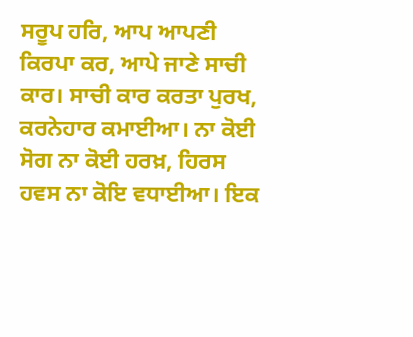ਸਰੂਪ ਹਰਿ, ਆਪ ਆਪਣੀ ਕਿਰਪਾ ਕਰ, ਆਪੇ ਜਾਣੇ ਸਾਚੀ ਕਾਰ। ਸਾਚੀ ਕਾਰ ਕਰਤਾ ਪੁਰਖ, ਕਰਨੇਹਾਰ ਕਮਾਈਆ। ਨਾ ਕੋਈ ਸੋਗ ਨਾ ਕੋਈ ਹਰਖ਼, ਹਿਰਸ ਹਵਸ ਨਾ ਕੋਇ ਵਧਾਈਆ। ਇਕ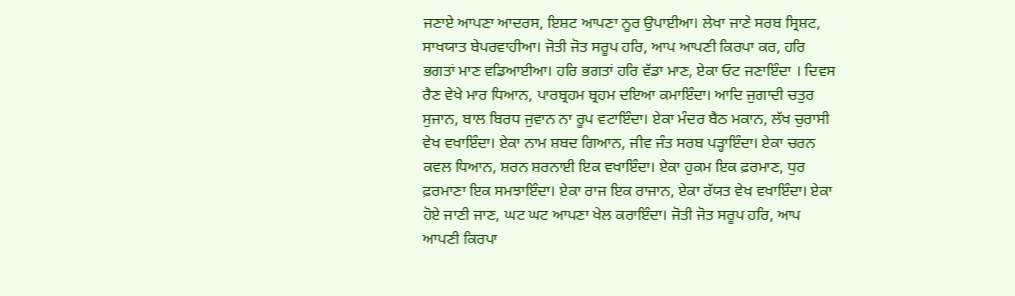ਜਣਾਏ ਆਪਣਾ ਆਦਰਸ, ਇਸ਼ਟ ਆਪਣਾ ਨੂਰ ਉਪਾਈਆ। ਲੇਖਾ ਜਾਣੇ ਸਰਬ ਸ੍ਰਿਸ਼ਟ, ਸਾਖਯਾਤ ਬੇਪਰਵਾਹੀਆ। ਜੋਤੀ ਜੋਤ ਸਰੂਪ ਹਰਿ, ਆਪ ਆਪਣੀ ਕਿਰਪਾ ਕਰ, ਹਰਿ ਭਗਤਾਂ ਮਾਣ ਵਡਿਆਈਆ। ਹਰਿ ਭਗਤਾਂ ਹਰਿ ਵੱਡਾ ਮਾਣ, ਏਕਾ ਓਟ ਜਣਾਇੰਦਾ । ਦਿਵਸ ਰੈਣ ਵੇਖੇ ਮਾਰ ਧਿਆਨ, ਪਾਰਬ੍ਰਹਮ ਬ੍ਰਹਮ ਦਇਆ ਕਮਾਇੰਦਾ। ਆਦਿ ਜੁਗਾਦੀ ਚਤੁਰ ਸੁਜਾਨ, ਬਾਲ ਬਿਰਧ ਜੁਵਾਨ ਨਾ ਰੂਪ ਵਟਾਇੰਦਾ। ਏਕਾ ਮੰਦਰ ਬੈਠ ਮਕਾਨ, ਲੱਖ ਚੁਰਾਸੀ ਵੇਖ ਵਖਾਇੰਦਾ। ਏਕਾ ਨਾਮ ਸ਼ਬਦ ਗਿਆਨ, ਜੀਵ ਜੰਤ ਸਰਬ ਪੜ੍ਹਾਇੰਦਾ। ਏਕਾ ਚਰਨ ਕਵਲ ਧਿਆਨ, ਸ਼ਰਨ ਸ਼ਰਨਾਈ ਇਕ ਵਖਾਇੰਦਾ। ਏਕਾ ਹੁਕਮ ਇਕ ਫ਼ਰਮਾਣ, ਧੁਰ ਫ਼ਰਮਾਣਾ ਇਕ ਸਮਝਾਇੰਦਾ। ਏਕਾ ਰਾਜ ਇਕ ਰਾਜਾਨ, ਏਕਾ ਰੱਯਤ ਵੇਖ ਵਖਾਇੰਦਾ। ਏਕਾ ਹੋਏ ਜਾਣੀ ਜਾਣ, ਘਟ ਘਟ ਆਪਣਾ ਖੇਲ ਕਰਾਇੰਦਾ। ਜੋਤੀ ਜੋਤ ਸਰੂਪ ਹਰਿ, ਆਪ ਆਪਣੀ ਕਿਰਪਾ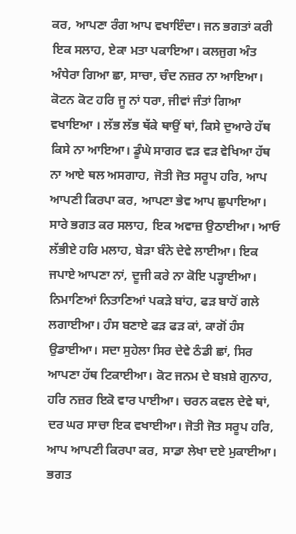ਕਰ, ਆਪਣਾ ਰੰਗ ਆਪ ਵਖਾਇੰਦਾ। ਜਨ ਭਗਤਾਂ ਕਰੀ ਇਕ ਸਲਾਹ, ਏਕਾ ਮਤਾ ਪਕਾਇਆ। ਕਲਜੁਗ ਅੰਤ ਅੰਧੇਰਾ ਗਿਆ ਛਾ, ਸਾਚਾ, ਚੰਦ ਨਜ਼ਰ ਨਾ ਆਇਆ। ਕੋਟਨ ਕੋਟ ਹਰਿ ਜੂ ਨਾਂ ਧਰਾ, ਜੀਵਾਂ ਜੰਤਾਂ ਗਿਆ ਵਖਾਇਆ । ਲੱਭ ਲੱਭ ਥੱਕੇ ਥਾਉਂ ਥਾਂ, ਕਿਸੇ ਦੁਆਰੇ ਹੱਥ ਕਿਸੇ ਨਾ ਆਇਆ। ਡੂੰਘੇ ਸਾਗਰ ਵੜ ਵੜ ਵੇਖਿਆ ਹੱਥ ਨਾ ਆਏ ਥਲ ਅਸਗਾਹ, ਜੋਤੀ ਜੋਤ ਸਰੂਪ ਹਰਿ, ਆਪ ਆਪਣੀ ਕਿਰਪਾ ਕਰ, ਆਪਣਾ ਭੇਵ ਆਪ ਛੁਪਾਇਆ। ਸਾਰੇ ਭਗਤ ਕਰ ਸਲਾਹ, ਇਕ ਅਵਾਜ਼ ਉਠਾਈਆ। ਆਓ ਲੱਭੀਏ ਹਰਿ ਮਲਾਹ, ਬੇੜਾ ਬੰਨੇ ਦੇਵੇ ਲਾਈਆ। ਇਕ ਜਪਾਏ ਆਪਣਾ ਨਾਂ, ਦੂਜੀ ਕਰੇ ਨਾ ਕੋਇ ਪੜ੍ਹਾਈਆ। ਨਿਮਾਣਿਆਂ ਨਿਤਾਣਿਆਂ ਪਕੜੇ ਬਾਂਹ, ਫੜ ਬਾਹੋਂ ਗਲੇ ਲਗਾਈਆ। ਹੰਸ ਬਣਾਏ ਫੜ ਫੜ ਕਾਂ, ਕਾਗੋਂ ਹੰਸ ਉਡਾਈਆ। ਸਦਾ ਸੁਹੇਲਾ ਸਿਰ ਦੇਵੇ ਠੰਡੀ ਛਾਂ, ਸਿਰ ਆਪਣਾ ਹੱਥ ਟਿਕਾਈਆ। ਕੋਟ ਜਨਮ ਦੇ ਬਖ਼ਸ਼ੇ ਗੁਨਾਹ, ਹਰਿ ਨਜ਼ਰ ਇਕੋ ਵਾਰ ਪਾਈਆ। ਚਰਨ ਕਵਲ ਦੇਵੇ ਥਾਂ, ਦਰ ਘਰ ਸਾਚਾ ਇਕ ਵਖਾਈਆ। ਜੋਤੀ ਜੋਤ ਸਰੂਪ ਹਰਿ, ਆਪ ਆਪਣੀ ਕਿਰਪਾ ਕਰ, ਸਾਡਾ ਲੇਖਾ ਦਏ ਮੁਕਾਈਆ। ਭਗਤ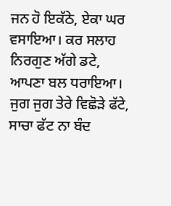ਜਨ ਹੋ ਇਕੱਠੇ, ਏਕਾ ਘਰ ਵਸਾਇਆ। ਕਰ ਸਲਾਹ ਨਿਰਗੁਣ ਅੱਗੇ ਡਟੇ, ਆਪਣਾ ਬਲ ਧਰਾਇਆ। ਜੁਗ ਜੁਗ ਤੇਰੇ ਵਿਛੋੜੇ ਫੱਟੇ, ਸਾਚਾ ਫੱਟ ਨਾ ਬੰਦ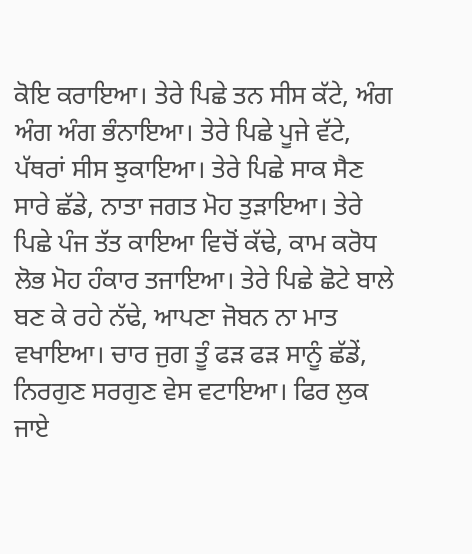ਕੋਇ ਕਰਾਇਆ। ਤੇਰੇ ਪਿਛੇ ਤਨ ਸੀਸ ਕੱਟੇ, ਅੰਗ ਅੰਗ ਅੰਗ ਭੰਨਾਇਆ। ਤੇਰੇ ਪਿਛੇ ਪੂਜੇ ਵੱਟੇ, ਪੱਥਰਾਂ ਸੀਸ ਝੁਕਾਇਆ। ਤੇਰੇ ਪਿਛੇ ਸਾਕ ਸੈਣ ਸਾਰੇ ਛੱਡੇ, ਨਾਤਾ ਜਗਤ ਮੋਹ ਤੁੜਾਇਆ। ਤੇਰੇ ਪਿਛੇ ਪੰਜ ਤੱਤ ਕਾਇਆ ਵਿਚੋਂ ਕੱਢੇ, ਕਾਮ ਕਰੋਧ ਲੋਭ ਮੋਹ ਹੰਕਾਰ ਤਜਾਇਆ। ਤੇਰੇ ਪਿਛੇ ਛੋਟੇ ਬਾਲੇ ਬਣ ਕੇ ਰਹੇ ਨੱਢੇ, ਆਪਣਾ ਜੋਬਨ ਨਾ ਮਾਤ ਵਖਾਇਆ। ਚਾਰ ਜੁਗ ਤੂੰ ਫੜ ਫੜ ਸਾਨੂੰ ਛੱਡੇਂ, ਨਿਰਗੁਣ ਸਰਗੁਣ ਵੇਸ ਵਟਾਇਆ। ਫਿਰ ਲੁਕ ਜਾਏ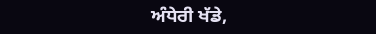ਅੰਧੇਰੀ ਖੱਡੇ,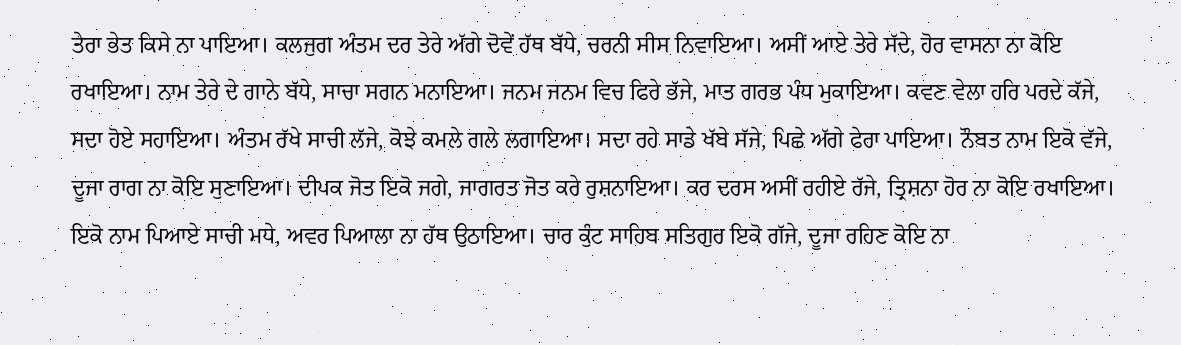ਤੇਰਾ ਭੇਤ ਕਿਸੇ ਨਾ ਪਾਇਆ। ਕਲਜੁਗ ਅੰਤਮ ਦਰ ਤੇਰੇ ਅੱਗੇ ਦੋਵੇਂ ਹੱਥ ਬੱਧੇ, ਚਰਨੀ ਸੀਸ ਨਿਵਾਇਆ। ਅਸੀਂ ਆਏ ਤੇਰੇ ਸੱਦੇ, ਹੋਰ ਵਾਸਨਾ ਨਾ ਕੋਇ ਰਖਾਇਆ। ਨਾਮ ਤੇਰੇ ਦੇ ਗਾਨੇ ਬੱਧੇ, ਸਾਚਾ ਸਗਨ ਮਨਾਇਆ। ਜਨਮ ਜਨਮ ਵਿਚ ਫਿਰੇ ਭੱਜੇ, ਮਾਤ ਗਰਭ ਪੰਧ ਮੁਕਾਇਆ। ਕਵਣ ਵੇਲਾ ਹਰਿ ਪਰਦੇ ਕੱਜੇ, ਸਦਾ ਹੋਏ ਸਹਾਇਆ। ਅੰਤਮ ਰੱਖੇ ਸਾਚੀ ਲੱਜੇ, ਕੋਝੇ ਕਮਲੇ ਗਲੇ ਲਗਾਇਆ। ਸਦਾ ਰਹੇ ਸਾਡੇ ਖੱਬੇ ਸੱਜੇ, ਪਿਛੇ ਅੱਗੇ ਫੇਰਾ ਪਾਇਆ। ਨੌਬਤ ਨਾਮ ਇਕੋ ਵੱਜੇ, ਦੂਜਾ ਰਾਗ ਨਾ ਕੋਇ ਸੁਣਾਇਆ। ਦੀਪਕ ਜੋਤ ਇਕੋ ਜਗੇ, ਜਾਗਰਤ ਜੋਤ ਕਰੇ ਰੁਸ਼ਨਾਇਆ। ਕਰ ਦਰਸ ਅਸੀਂ ਰਹੀਏ ਰੱਜੇ, ਤ੍ਰਿਸ਼ਨਾ ਹੋਰ ਨਾ ਕੋਇ ਰਖਾਇਆ। ਇਕੋ ਨਾਮ ਪਿਆਏ ਸਾਚੀ ਮਧੇ, ਅਵਰ ਪਿਆਲਾ ਨਾ ਹੱਥ ਉਠਾਇਆ। ਚਾਰ ਕੁੰਟ ਸਾਹਿਬ ਸਤਿਗੁਰ ਇਕੋ ਗੱਜੇ, ਦੂਜਾ ਰਹਿਣ ਕੋਇ ਨਾ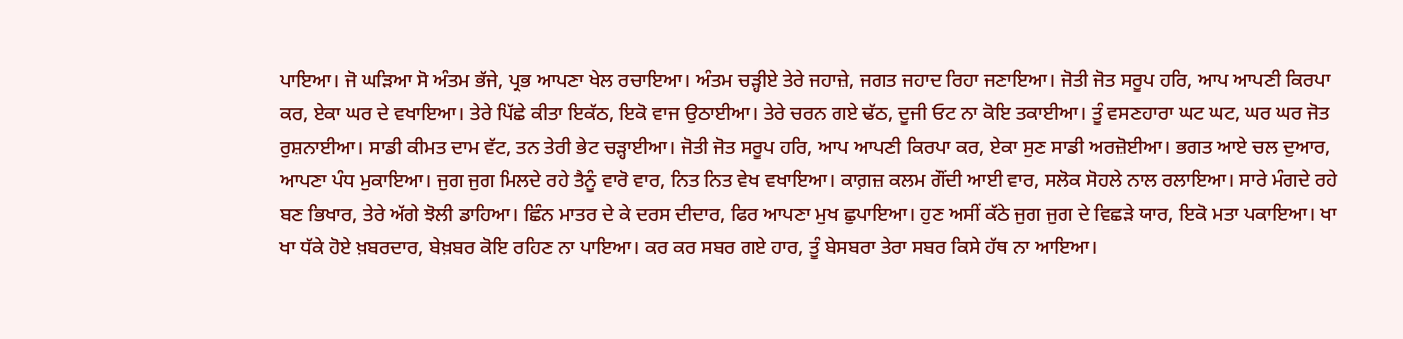ਪਾਇਆ। ਜੋ ਘੜਿਆ ਸੋ ਅੰਤਮ ਭੱਜੇ, ਪ੍ਰਭ ਆਪਣਾ ਖੇਲ ਰਚਾਇਆ। ਅੰਤਮ ਚੜ੍ਹੀਏ ਤੇਰੇ ਜਹਾਜ਼ੇ, ਜਗਤ ਜਹਾਦ ਰਿਹਾ ਜਣਾਇਆ। ਜੋਤੀ ਜੋਤ ਸਰੂਪ ਹਰਿ, ਆਪ ਆਪਣੀ ਕਿਰਪਾ ਕਰ, ਏਕਾ ਘਰ ਦੇ ਵਖਾਇਆ। ਤੇਰੇ ਪਿੱਛੇ ਕੀਤਾ ਇਕੱਠ, ਇਕੋ ਵਾਜ ਉਠਾਈਆ। ਤੇਰੇ ਚਰਨ ਗਏ ਢੱਠ, ਦੂਜੀ ਓਟ ਨਾ ਕੋਇ ਤਕਾਈਆ। ਤੂੰ ਵਸਣਹਾਰਾ ਘਟ ਘਟ, ਘਰ ਘਰ ਜੋਤ ਰੁਸ਼ਨਾਈਆ। ਸਾਡੀ ਕੀਮਤ ਦਾਮ ਵੱਟ, ਤਨ ਤੇਰੀ ਭੇਟ ਚੜ੍ਹਾਈਆ। ਜੋਤੀ ਜੋਤ ਸਰੂਪ ਹਰਿ, ਆਪ ਆਪਣੀ ਕਿਰਪਾ ਕਰ, ਏਕਾ ਸੁਣ ਸਾਡੀ ਅਰਜ਼ੋਈਆ। ਭਗਤ ਆਏ ਚਲ ਦੁਆਰ, ਆਪਣਾ ਪੰਧ ਮੁਕਾਇਆ। ਜੁਗ ਜੁਗ ਮਿਲਦੇ ਰਹੇ ਤੈਨੂੰ ਵਾਰੋ ਵਾਰ, ਨਿਤ ਨਿਤ ਵੇਖ ਵਖਾਇਆ। ਕਾਗ਼ਜ਼ ਕਲਮ ਗੌਂਦੀ ਆਈ ਵਾਰ, ਸਲੋਕ ਸੋਹਲੇ ਨਾਲ ਰਲਾਇਆ। ਸਾਰੇ ਮੰਗਦੇ ਰਹੇ ਬਣ ਭਿਖਾਰ, ਤੇਰੇ ਅੱਗੇ ਝੋਲੀ ਡਾਹਿਆ। ਛਿੰਨ ਮਾਤਰ ਦੇ ਕੇ ਦਰਸ ਦੀਦਾਰ, ਫਿਰ ਆਪਣਾ ਮੁਖ ਛੁਪਾਇਆ। ਹੁਣ ਅਸੀਂ ਕੱਠੇ ਜੁਗ ਜੁਗ ਦੇ ਵਿਛੜੇ ਯਾਰ, ਇਕੋ ਮਤਾ ਪਕਾਇਆ। ਖਾ ਖਾ ਧੱਕੇ ਹੋਏ ਖ਼ਬਰਦਾਰ, ਬੇਖ਼ਬਰ ਕੋਇ ਰਹਿਣ ਨਾ ਪਾਇਆ। ਕਰ ਕਰ ਸਬਰ ਗਏ ਹਾਰ, ਤੂੰ ਬੇਸਬਰਾ ਤੇਰਾ ਸਬਰ ਕਿਸੇ ਹੱਥ ਨਾ ਆਇਆ।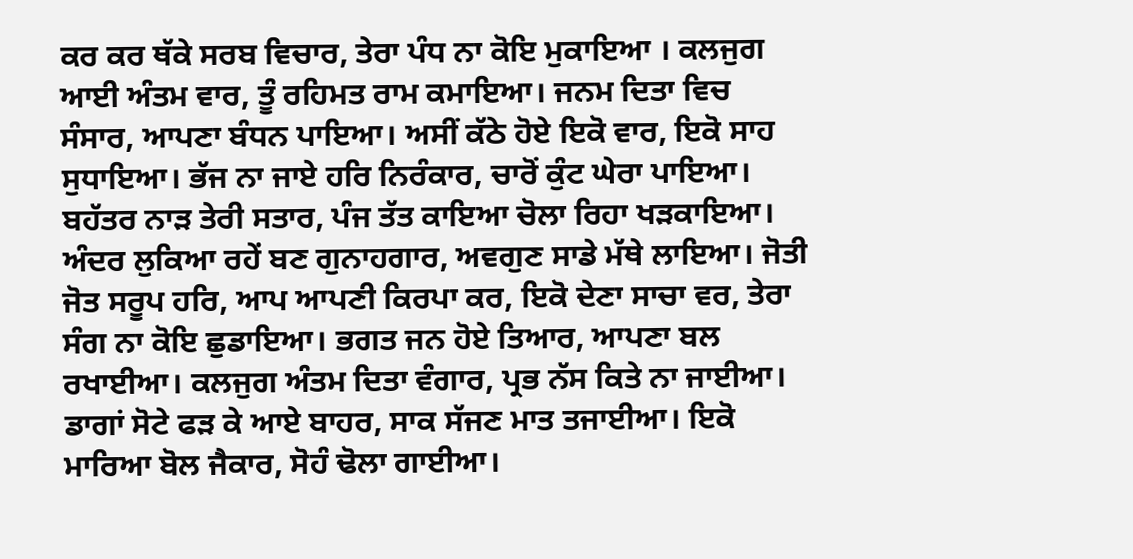ਕਰ ਕਰ ਥੱਕੇ ਸਰਬ ਵਿਚਾਰ, ਤੇਰਾ ਪੰਧ ਨਾ ਕੋਇ ਮੁਕਾਇਆ । ਕਲਜੁਗ ਆਈ ਅੰਤਮ ਵਾਰ, ਤੂੰ ਰਹਿਮਤ ਰਾਮ ਕਮਾਇਆ। ਜਨਮ ਦਿਤਾ ਵਿਚ ਸੰਸਾਰ, ਆਪਣਾ ਬੰਧਨ ਪਾਇਆ। ਅਸੀਂ ਕੱਠੇ ਹੋਏ ਇਕੋ ਵਾਰ, ਇਕੋ ਸਾਹ ਸੁਧਾਇਆ। ਭੱਜ ਨਾ ਜਾਏ ਹਰਿ ਨਿਰੰਕਾਰ, ਚਾਰੋਂ ਕੁੰਟ ਘੇਰਾ ਪਾਇਆ। ਬਹੱਤਰ ਨਾੜ ਤੇਰੀ ਸਤਾਰ, ਪੰਜ ਤੱਤ ਕਾਇਆ ਚੋਲਾ ਰਿਹਾ ਖੜਕਾਇਆ। ਅੰਦਰ ਲੁਕਿਆ ਰਹੇਂ ਬਣ ਗੁਨਾਹਗਾਰ, ਅਵਗੁਣ ਸਾਡੇ ਮੱਥੇ ਲਾਇਆ। ਜੋਤੀ ਜੋਤ ਸਰੂਪ ਹਰਿ, ਆਪ ਆਪਣੀ ਕਿਰਪਾ ਕਰ, ਇਕੋ ਦੇਣਾ ਸਾਚਾ ਵਰ, ਤੇਰਾ ਸੰਗ ਨਾ ਕੋਇ ਛੁਡਾਇਆ। ਭਗਤ ਜਨ ਹੋਏ ਤਿਆਰ, ਆਪਣਾ ਬਲ ਰਖਾਈਆ। ਕਲਜੁਗ ਅੰਤਮ ਦਿਤਾ ਵੰਗਾਰ, ਪ੍ਰਭ ਨੱਸ ਕਿਤੇ ਨਾ ਜਾਈਆ। ਡਾਗਾਂ ਸੋਟੇ ਫੜ ਕੇ ਆਏ ਬਾਹਰ, ਸਾਕ ਸੱਜਣ ਮਾਤ ਤਜਾਈਆ। ਇਕੋ ਮਾਰਿਆ ਬੋਲ ਜੈਕਾਰ, ਸੋਹੰ ਢੋਲਾ ਗਾਈਆ।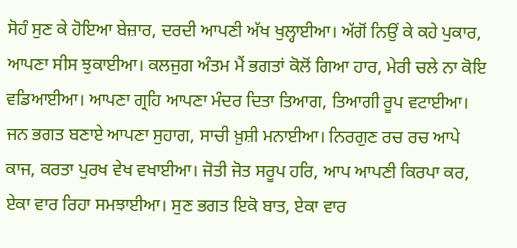ਸੋਹੰ ਸੁਣ ਕੇ ਹੋਇਆ ਬੇਜ਼ਾਰ, ਦਰਦੀ ਆਪਣੀ ਅੱਖ ਖੁਲ੍ਹਾਈਆ। ਅੱਗੋਂ ਨਿਉਂ ਕੇ ਕਹੇ ਪੁਕਾਰ, ਆਪਣਾ ਸੀਸ ਝੁਕਾਈਆ। ਕਲਜੁਗ ਅੰਤਮ ਮੈਂ ਭਗਤਾਂ ਕੋਲੋਂ ਗਿਆ ਹਾਰ, ਮੇਰੀ ਚਲੇ ਨਾ ਕੋਇ ਵਡਿਆਈਆ। ਆਪਣਾ ਗ੍ਰਹਿ ਆਪਣਾ ਮੰਦਰ ਦਿਤਾ ਤਿਆਗ, ਤਿਆਗੀ ਰੂਪ ਵਟਾਈਆ। ਜਨ ਭਗਤ ਬਣਾਏ ਆਪਣਾ ਸੁਹਾਗ, ਸਾਚੀ ਖ਼ੁਸ਼ੀ ਮਨਾਈਆ। ਨਿਰਗੁਣ ਰਚ ਰਚ ਆਪੇ ਕਾਜ, ਕਰਤਾ ਪੁਰਖ ਵੇਖ ਵਖਾਈਆ। ਜੋਤੀ ਜੋਤ ਸਰੂਪ ਹਰਿ, ਆਪ ਆਪਣੀ ਕਿਰਪਾ ਕਰ, ਏਕਾ ਵਾਰ ਰਿਹਾ ਸਮਝਾਈਆ। ਸੁਣ ਭਗਤ ਇਕੋ ਬਾਤ, ਏਕਾ ਵਾਰ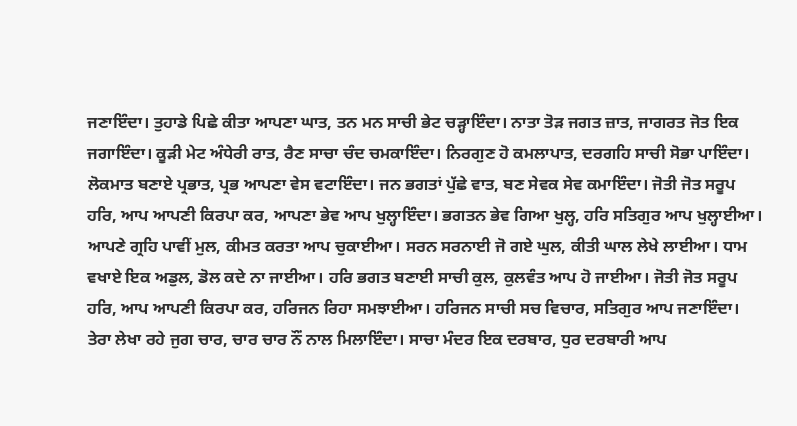ਜਣਾਇੰਦਾ। ਤੁਹਾਡੇ ਪਿਛੇ ਕੀਤਾ ਆਪਣਾ ਘਾਤ, ਤਨ ਮਨ ਸਾਚੀ ਭੇਟ ਚੜ੍ਹਾਇੰਦਾ। ਨਾਤਾ ਤੋੜ ਜਗਤ ਜ਼ਾਤ, ਜਾਗਰਤ ਜੋਤ ਇਕ ਜਗਾਇੰਦਾ। ਕੂੜੀ ਮੇਟ ਅੰਧੇਰੀ ਰਾਤ, ਰੈਣ ਸਾਚਾ ਚੰਦ ਚਮਕਾਇੰਦਾ। ਨਿਰਗੁਣ ਹੋ ਕਮਲਾਪਾਤ, ਦਰਗਹਿ ਸਾਚੀ ਸੋਭਾ ਪਾਇੰਦਾ। ਲੋਕਮਾਤ ਬਣਾਏ ਪ੍ਰਭਾਤ, ਪ੍ਰਭ ਆਪਣਾ ਵੇਸ ਵਟਾਇੰਦਾ। ਜਨ ਭਗਤਾਂ ਪੁੱਛੇ ਵਾਤ, ਬਣ ਸੇਵਕ ਸੇਵ ਕਮਾਇੰਦਾ। ਜੋਤੀ ਜੋਤ ਸਰੂਪ ਹਰਿ, ਆਪ ਆਪਣੀ ਕਿਰਪਾ ਕਰ, ਆਪਣਾ ਭੇਵ ਆਪ ਖੁਲ੍ਹਾਇੰਦਾ। ਭਗਤਨ ਭੇਵ ਗਿਆ ਖੁਲ੍ਹ, ਹਰਿ ਸਤਿਗੁਰ ਆਪ ਖੁਲ੍ਹਾਈਆ। ਆਪਣੇ ਗ੍ਰਹਿ ਪਾਵੀਂ ਮੁਲ, ਕੀਮਤ ਕਰਤਾ ਆਪ ਚੁਕਾਈਆ। ਸਰਨ ਸਰਨਾਈ ਜੋ ਗਏ ਘੁਲ, ਕੀਤੀ ਘਾਲ ਲੇਖੇ ਲਾਈਆ। ਧਾਮ ਵਖਾਏ ਇਕ ਅਡੁਲ, ਡੋਲ ਕਦੇ ਨਾ ਜਾਈਆ। ਹਰਿ ਭਗਤ ਬਣਾਈ ਸਾਚੀ ਕੁਲ, ਕੁਲਵੰਤ ਆਪ ਹੋ ਜਾਈਆ। ਜੋਤੀ ਜੋਤ ਸਰੂਪ ਹਰਿ, ਆਪ ਆਪਣੀ ਕਿਰਪਾ ਕਰ, ਹਰਿਜਨ ਰਿਹਾ ਸਮਝਾਈਆ। ਹਰਿਜਨ ਸਾਚੀ ਸਚ ਵਿਚਾਰ, ਸਤਿਗੁਰ ਆਪ ਜਣਾਇੰਦਾ। ਤੇਰਾ ਲੇਖਾ ਰਹੇ ਜੁਗ ਚਾਰ, ਚਾਰ ਚਾਰ ਨੌਂ ਨਾਲ ਮਿਲਾਇੰਦਾ। ਸਾਚਾ ਮੰਦਰ ਇਕ ਦਰਬਾਰ, ਧੁਰ ਦਰਬਾਰੀ ਆਪ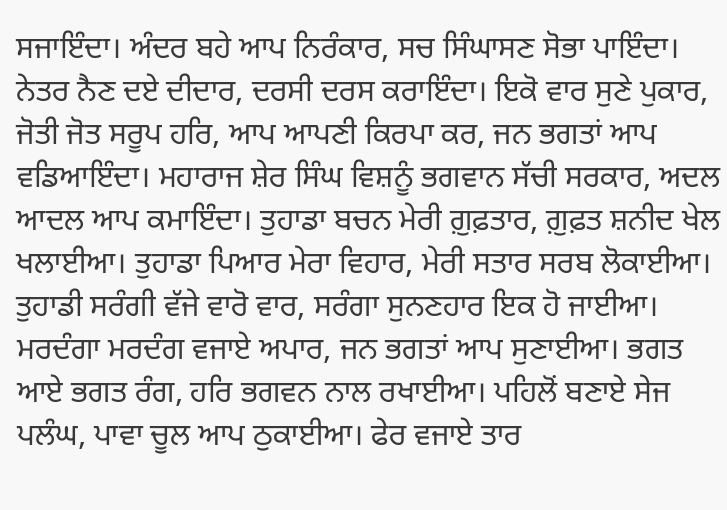ਸਜਾਇੰਦਾ। ਅੰਦਰ ਬਹੇ ਆਪ ਨਿਰੰਕਾਰ, ਸਚ ਸਿੰਘਾਸਣ ਸੋਭਾ ਪਾਇੰਦਾ। ਨੇਤਰ ਨੈਣ ਦਏ ਦੀਦਾਰ, ਦਰਸੀ ਦਰਸ ਕਰਾਇੰਦਾ। ਇਕੋ ਵਾਰ ਸੁਣੇ ਪੁਕਾਰ, ਜੋਤੀ ਜੋਤ ਸਰੂਪ ਹਰਿ, ਆਪ ਆਪਣੀ ਕਿਰਪਾ ਕਰ, ਜਨ ਭਗਤਾਂ ਆਪ ਵਡਿਆਇੰਦਾ। ਮਹਾਰਾਜ ਸ਼ੇਰ ਸਿੰਘ ਵਿਸ਼ਨੂੰ ਭਗਵਾਨ ਸੱਚੀ ਸਰਕਾਰ, ਅਦਲ ਆਦਲ ਆਪ ਕਮਾਇੰਦਾ। ਤੁਹਾਡਾ ਬਚਨ ਮੇਰੀ ਗ਼ੁਫ਼ਤਾਰ, ਗ਼ੁਫ਼ਤ ਸ਼ਨੀਦ ਖੇਲ ਖਲਾਈਆ। ਤੁਹਾਡਾ ਪਿਆਰ ਮੇਰਾ ਵਿਹਾਰ, ਮੇਰੀ ਸਤਾਰ ਸਰਬ ਲੋਕਾਈਆ। ਤੁਹਾਡੀ ਸਰੰਗੀ ਵੱਜੇ ਵਾਰੋ ਵਾਰ, ਸਰੰਗਾ ਸੁਨਣਹਾਰ ਇਕ ਹੋ ਜਾਈਆ। ਮਰਦੰਗਾ ਮਰਦੰਗ ਵਜਾਏ ਅਪਾਰ, ਜਨ ਭਗਤਾਂ ਆਪ ਸੁਣਾਈਆ। ਭਗਤ ਆਏ ਭਗਤ ਰੰਗ, ਹਰਿ ਭਗਵਨ ਨਾਲ ਰਖਾਈਆ। ਪਹਿਲੋਂ ਬਣਾਏ ਸੇਜ ਪਲੰਘ, ਪਾਵਾ ਚੂਲ ਆਪ ਠੁਕਾਈਆ। ਫੇਰ ਵਜਾਏ ਤਾਰ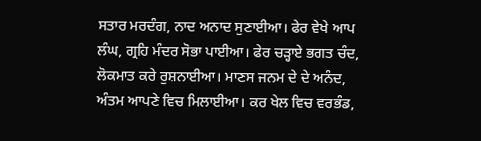ਸਤਾਰ ਮਰਦੰਗ, ਨਾਦ ਅਨਾਦ ਸੁਣਾਈਆ। ਫੇਰ ਵੇਖੇ ਆਪ ਲੰਘ, ਗ੍ਰਹਿ ਮੰਦਰ ਸੋਭਾ ਪਾਈਆ। ਫੇਰ ਚੜ੍ਹਾਏ ਭਗਤ ਚੰਦ, ਲੋਕਮਾਤ ਕਰੇ ਰੁਸ਼ਨਾਈਆ। ਮਾਣਸ ਜਨਮ ਦੇ ਦੇ ਅਨੰਦ, ਅੰਤਮ ਆਪਣੇ ਵਿਚ ਮਿਲਾਈਆ। ਕਰ ਖੇਲ ਵਿਚ ਵਰਭੰਡ,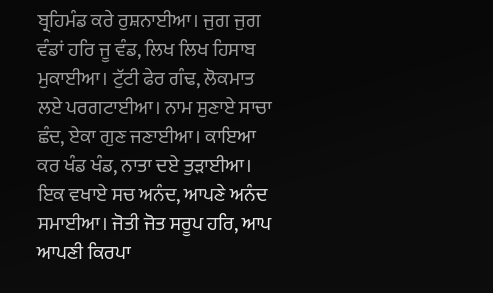ਬ੍ਰਹਿਮੰਡ ਕਰੇ ਰੁਸ਼ਨਾਈਆ। ਜੁਗ ਜੁਗ ਵੰਡਾਂ ਹਰਿ ਜੂ ਵੰਡ, ਲਿਖ ਲਿਖ ਹਿਸਾਬ ਮੁਕਾਈਆ। ਟੁੱਟੀ ਫੇਰ ਗੰਢ, ਲੋਕਮਾਤ ਲਏ ਪਰਗਟਾਈਆ। ਨਾਮ ਸੁਣਾਏ ਸਾਚਾ ਛੰਦ, ਏਕਾ ਗੁਣ ਜਣਾਈਆ। ਕਾਇਆ ਕਰ ਖੰਡ ਖੰਡ, ਨਾਤਾ ਦਏ ਤੁੜਾਈਆ। ਇਕ ਵਖਾਏ ਸਚ ਅਨੰਦ, ਆਪਣੇ ਅਨੰਦ ਸਮਾਈਆ। ਜੋਤੀ ਜੋਤ ਸਰੂਪ ਹਰਿ, ਆਪ ਆਪਣੀ ਕਿਰਪਾ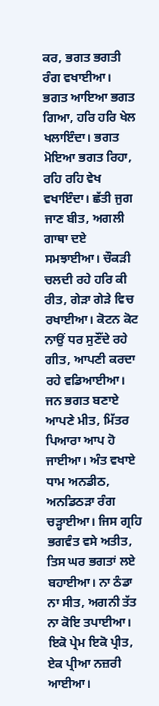ਕਰ, ਭਗਤ ਭਗਤੀ ਰੰਗ ਵਖਾਈਆ। ਭਗਤ ਆਇਆ ਭਗਤ ਗਿਆ, ਹਰਿ ਹਰਿ ਖੇਲ ਖਲਾਇੰਦਾ। ਭਗਤ ਮੋਇਆ ਭਗਤ ਰਿਹਾ, ਰਹਿ ਰਹਿ ਵੇਖ ਵਖਾਇੰਦਾ। ਛੱਤੀ ਜੁਗ ਜਾਣ ਬੀਤ, ਅਗਲੀ ਗਾਥਾ ਦਏ ਸਮਝਾਈਆ। ਚੌਕੜੀ ਚਲਦੀ ਰਹੇ ਹਰਿ ਕੀ ਰੀਤ, ਗੇੜਾ ਗੇੜੇ ਵਿਚ ਰਖਾਈਆ। ਕੋਟਨ ਕੋਟ ਨਾਉਂ ਧਰ ਸੁਣੌਂਦੇ ਰਹੇ ਗੀਤ, ਆਪਣੀ ਕਰਦਾ ਰਹੇ ਵਡਿਆਈਆ। ਜਨ ਭਗਤ ਬਣਾਏ ਆਪਣੇ ਮੀਤ, ਮਿੱਤਰ ਪਿਆਰਾ ਆਪ ਹੋ ਜਾਈਆ। ਅੰਤ ਵਖਾਏ ਧਾਮ ਅਨਡੀਠ, ਅਨਡਿਠੜਾ ਰੰਗ ਚੜ੍ਹਾਈਆ। ਜਿਸ ਗ੍ਰਹਿ ਭਗਵੰਤ ਵਸੇ ਅਤੀਤ, ਤਿਸ ਘਰ ਭਗਤਾਂ ਲਏ ਬਹਾਈਆ। ਨਾ ਠੰਡਾ ਨਾ ਸੀਤ, ਅਗਨੀ ਤੱਤ ਨਾ ਕੋਇ ਤਪਾਈਆ। ਇਕੋ ਪ੍ਰੇਮ ਇਕੋ ਪ੍ਰੀਤ, ਏਕ ਪ੍ਰੀਆ ਨਜ਼ਰੀ ਆਈਆ।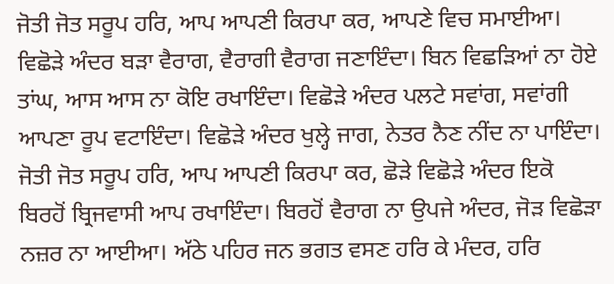ਜੋਤੀ ਜੋਤ ਸਰੂਪ ਹਰਿ, ਆਪ ਆਪਣੀ ਕਿਰਪਾ ਕਰ, ਆਪਣੇ ਵਿਚ ਸਮਾਈਆ। ਵਿਛੋੜੇ ਅੰਦਰ ਬੜਾ ਵੈਰਾਗ, ਵੈਰਾਗੀ ਵੈਰਾਗ ਜਣਾਇੰਦਾ। ਬਿਨ ਵਿਛੜਿਆਂ ਨਾ ਹੋਏ ਤਾਂਘ, ਆਸ ਆਸ ਨਾ ਕੋਇ ਰਖਾਇੰਦਾ। ਵਿਛੋੜੇ ਅੰਦਰ ਪਲਟੇ ਸਵਾਂਗ, ਸਵਾਂਗੀ ਆਪਣਾ ਰੂਪ ਵਟਾਇੰਦਾ। ਵਿਛੋੜੇ ਅੰਦਰ ਖੁਲ੍ਹੇ ਜਾਗ, ਨੇਤਰ ਨੈਣ ਨੀਂਦ ਨਾ ਪਾਇੰਦਾ। ਜੋਤੀ ਜੋਤ ਸਰੂਪ ਹਰਿ, ਆਪ ਆਪਣੀ ਕਿਰਪਾ ਕਰ, ਛੋੜੇ ਵਿਛੋੜੇ ਅੰਦਰ ਇਕੋ ਬਿਰਹੋਂ ਬ੍ਰਿਜਵਾਸੀ ਆਪ ਰਖਾਇੰਦਾ। ਬਿਰਹੋਂ ਵੈਰਾਗ ਨਾ ਉਪਜੇ ਅੰਦਰ, ਜੋੜ ਵਿਛੋੜਾ ਨਜ਼ਰ ਨਾ ਆਈਆ। ਅੱਠੇ ਪਹਿਰ ਜਨ ਭਗਤ ਵਸਣ ਹਰਿ ਕੇ ਮੰਦਰ, ਹਰਿ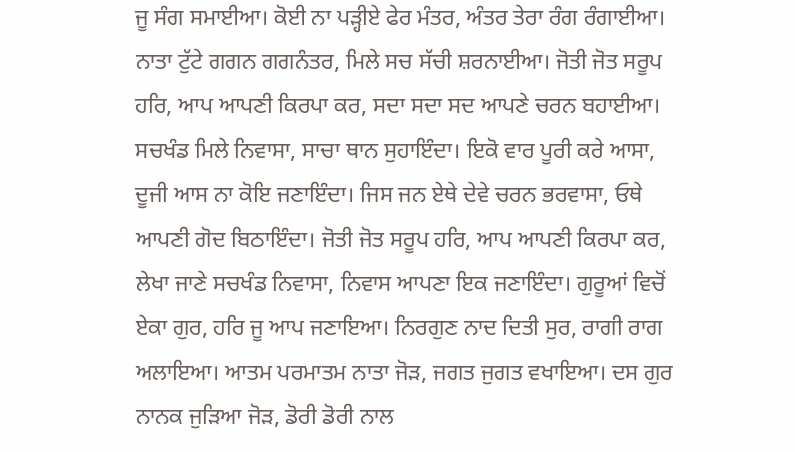ਜੂ ਸੰਗ ਸਮਾਈਆ। ਕੋਈ ਨਾ ਪੜ੍ਹੀਏ ਫੇਰ ਮੰਤਰ, ਅੰਤਰ ਤੇਰਾ ਰੰਗ ਰੰਗਾਈਆ। ਨਾਤਾ ਟੁੱਟੇ ਗਗਨ ਗਗਨੰਤਰ, ਮਿਲੇ ਸਚ ਸੱਚੀ ਸ਼ਰਨਾਈਆ। ਜੋਤੀ ਜੋਤ ਸਰੂਪ ਹਰਿ, ਆਪ ਆਪਣੀ ਕਿਰਪਾ ਕਰ, ਸਦਾ ਸਦਾ ਸਦ ਆਪਣੇ ਚਰਨ ਬਹਾਈਆ। ਸਚਖੰਡ ਮਿਲੇ ਨਿਵਾਸਾ, ਸਾਚਾ ਥਾਨ ਸੁਹਾਇੰਦਾ। ਇਕੋ ਵਾਰ ਪੂਰੀ ਕਰੇ ਆਸਾ, ਦੂਜੀ ਆਸ ਨਾ ਕੋਇ ਜਣਾਇੰਦਾ। ਜਿਸ ਜਨ ਏਥੇ ਦੇਵੇ ਚਰਨ ਭਰਵਾਸਾ, ਓਥੇ ਆਪਣੀ ਗੋਦ ਬਿਠਾਇੰਦਾ। ਜੋਤੀ ਜੋਤ ਸਰੂਪ ਹਰਿ, ਆਪ ਆਪਣੀ ਕਿਰਪਾ ਕਰ, ਲੇਖਾ ਜਾਣੇ ਸਚਖੰਡ ਨਿਵਾਸਾ, ਨਿਵਾਸ ਆਪਣਾ ਇਕ ਜਣਾਇੰਦਾ। ਗੁਰੂਆਂ ਵਿਚੋਂ ਏਕਾ ਗੁਰ, ਹਰਿ ਜੂ ਆਪ ਜਣਾਇਆ। ਨਿਰਗੁਣ ਨਾਦ ਦਿਤੀ ਸੁਰ, ਰਾਗੀ ਰਾਗ ਅਲਾਇਆ। ਆਤਮ ਪਰਮਾਤਮ ਨਾਤਾ ਜੋੜ, ਜਗਤ ਜੁਗਤ ਵਖਾਇਆ। ਦਸ ਗੁਰ ਨਾਨਕ ਜੁੜਿਆ ਜੋੜ, ਡੋਰੀ ਡੋਰੀ ਨਾਲ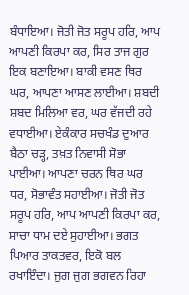ਬੰਧਾਇਆ। ਜੋਤੀ ਜੋਤ ਸਰੂਪ ਹਰਿ, ਆਪ ਆਪਣੀ ਕਿਰਪਾ ਕਰ, ਸਿਰ ਤਾਜ ਗੁਰ ਇਕ ਬਣਾਇਆ। ਬਾਕੀ ਵਸਣ ਥਿਰ ਘਰ, ਆਪਣਾ ਆਸਣ ਲਾਈਆ। ਸ਼ਬਦੀ ਸ਼ਬਦ ਮਿਲਿਆ ਵਰ, ਘਰ ਵੱਜਦੀ ਰਹੇ ਵਧਾਈਆ। ਏਕੰਕਾਰ ਸਚਖੰਡ ਦੁਆਰ ਬੈਠਾ ਚੜ੍ਹ, ਤਖ਼ਤ ਨਿਵਾਸੀ ਸੋਭਾ ਪਾਈਆ। ਆਪਣਾ ਚਰਨ ਥਿਰ ਘਰ ਧਰ, ਸੋਭਾਵੰਤ ਸਹਾਈਆ। ਜੋਤੀ ਜੋਤ ਸਰੂਪ ਹਰਿ, ਆਪ ਆਪਣੀ ਕਿਰਪਾ ਕਰ, ਸਾਚਾ ਧਾਮ ਦਏ ਸੁਹਾਈਆ। ਭਗਤ ਪਿਆਰ ਤਾਕਤਵਰ, ਇਕੋ ਬਲ ਰਖਾਇੰਦਾ। ਜੁਗ ਜੁਗ ਭਗਵਨ ਰਿਹਾ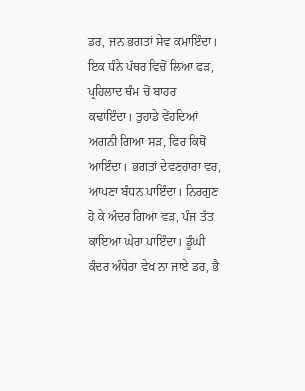ਡਰ, ਜਨ ਭਗਤਾਂ ਸੇਵ ਕਮਾਇੰਦਾ। ਇਕ ਧੰਨੇ ਪੱਥਰ ਵਿਚੋਂ ਲਿਆ ਫੜ, ਪ੍ਰਹਿਲਾਦ ਥੰਮ ਚੋਂ ਬਾਹਰ ਕਢਾਇੰਦਾ। ਤੁਹਾਡੇ ਵੇਂਹਦਿਆਂ ਅਗਨੀ ਗਿਆ ਸੜ, ਫਿਰ ਕਿਥੋਂ ਆਇੰਦਾ। ਭਗਤਾਂ ਦੇਵਣਹਾਰਾ ਵਰ, ਆਪਣਾ ਬੰਧਨ ਪਾਇੰਦਾ। ਨਿਰਗੁਣ ਹੋ ਕੇ ਅੰਦਰ ਗਿਆ ਵੜ, ਪੰਜ ਤੱਤ ਕਾਇਆ ਘੇਰਾ ਪਾਇੰਦਾ। ਡੂੰਘੀ ਕੰਦਰ ਅੰਧੇਰਾ ਵੇਖ ਨਾ ਜਾਏ ਡਰ, ਭੈ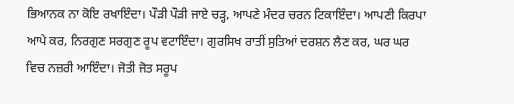ਭਿਆਨਕ ਨਾ ਕੋਇ ਰਖਾਇੰਦਾ। ਪੌੜੀ ਪੌੜੀ ਜਾਏ ਚੜ੍ਹ, ਆਪਣੇ ਮੰਦਰ ਚਰਨ ਟਿਕਾਇੰਦਾ। ਆਪਣੀ ਕਿਰਪਾ ਆਪੇ ਕਰ, ਨਿਰਗੁਣ ਸਰਗੁਣ ਰੂਪ ਵਟਾਇੰਦਾ। ਗੁਰਸਿਖ ਰਾਤੀਂ ਸੁਤਿਆਂ ਦਰਸ਼ਨ ਲੈਣ ਕਰ, ਘਰ ਘਰ ਵਿਚ ਨਜ਼ਰੀ ਆਇੰਦਾ। ਜੋਤੀ ਜੋਤ ਸਰੂਪ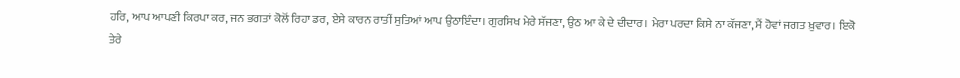ਹਰਿ, ਆਪ ਆਪਣੀ ਕਿਰਪਾ ਕਰ, ਜਨ ਭਗਤਾਂ ਕੋਲੋਂ ਰਿਹਾ ਡਰ, ਏਸੇ ਕਾਰਨ ਰਾਤੀਂ ਸੁਤਿਆਂ ਆਪ ਉਠਾਇੰਦਾ। ਗੁਰਸਿਖ ਮੇਰੇ ਸੱਜਣਾ, ਉਠ ਆ ਕੇ ਦੇ ਦੀਦਾਰ। ਮੇਰਾ ਪਰਦਾ ਕਿਸੇ ਨਾ ਕੱਜਣਾ, ਮੈਂ ਹੋਵਾਂ ਜਗਤ ਖ਼ੁਵਾਰ। ਇਕੋ ਤੇਰੇ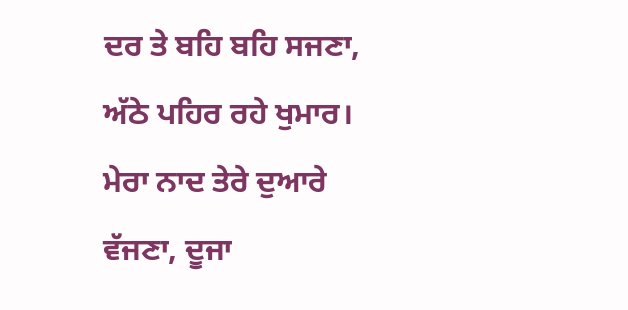ਦਰ ਤੇ ਬਹਿ ਬਹਿ ਸਜਣਾ, ਅੱਠੇ ਪਹਿਰ ਰਹੇ ਖੁਮਾਰ। ਮੇਰਾ ਨਾਦ ਤੇਰੇ ਦੁਆਰੇ ਵੱਜਣਾ, ਦੂਜਾ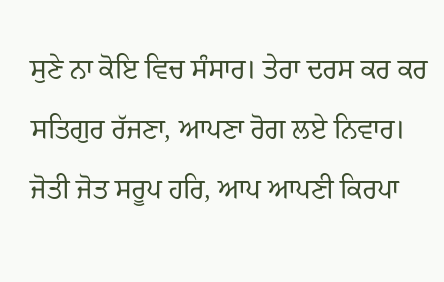ਸੁਣੇ ਨਾ ਕੋਇ ਵਿਚ ਸੰਸਾਰ। ਤੇਰਾ ਦਰਸ ਕਰ ਕਰ ਸਤਿਗੁਰ ਰੱਜਣਾ, ਆਪਣਾ ਰੋਗ ਲਏ ਨਿਵਾਰ। ਜੋਤੀ ਜੋਤ ਸਰੂਪ ਹਰਿ, ਆਪ ਆਪਣੀ ਕਿਰਪਾ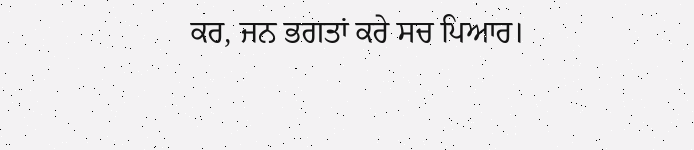ਕਰ, ਜਨ ਭਗਤਾਂ ਕਰੇ ਸਚ ਪਿਆਰ।